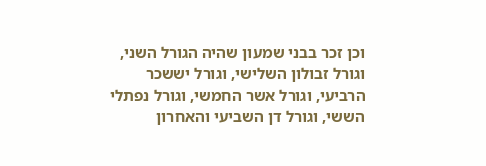וכן זכר בבני שמעון שהיה הגורל השני, וגורל זבולון השלישי, וגורל יששכר הרביעי, וגורל אשר החמשי, וגורל נפתלי הששי, וגורל דן השביעי והאחרון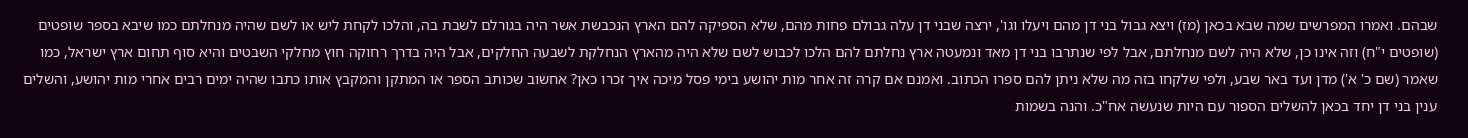שבהם. ואמרו המפרשים שמה שבא בכאן (מז) ויצא גבול בני דן מהם ויעלו וגו', ירצה שבני דן עלה גבולם פחות מהם, שלא הספיקה להם הארץ הנכבשת אשר היה בגורלם לשבת בה, והלכו לקחת ליש או לשם שהיה מנחלתם כמו שיבא בספר שופטים (שופטים י"ח) וזה אינו כן, שלא היה לשם מנחלתם, אבל לפי שנתרבו בני דן מאד ונמעטה ארץ נחלתם להם הלכו לכבוש לשם שלא היה מהארץ הנחלקת לשבעה החלקים, אבל היה בדרך רחוקה חוץ מחלקי השבטים והיא סוף תחום ארץ ישראל, כמו שאמר (שם כ' א') מדן ועד באר שבע, ולפי שלקחו בזה מה שלא ניתן להם ספרו הכתוב. ואמנם אם קרה זה אחר מות יהושע בימי פסל מיכה איך זכרו כאן? אחשוב שכותב הספר או המתקן והמקבץ אותו כתבו שהיה ימים רבים אחרי מות יהושע, והשלים ענין בני דן יחד בכאן להשלים הספור עם היות שנעשה אח"כ. והנה בשמות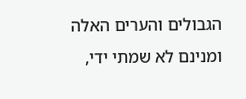הגבולים והערים האלה ומנינם לא שמתי ידי,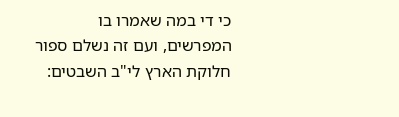כי די במה שאמרו בו המפרשים, ועם זה נשלם ספור חלוקת הארץ לי"ב השבטים: